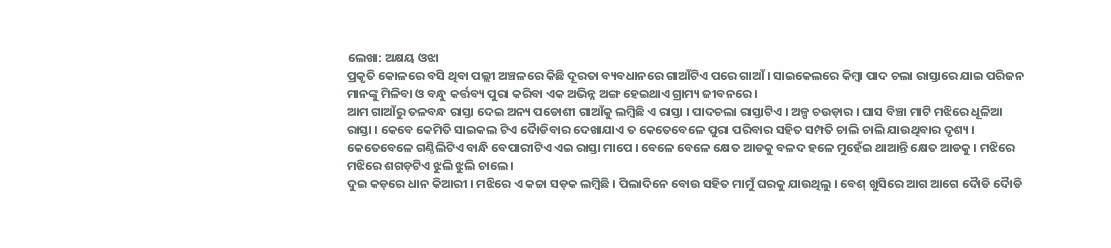ଲେଖା: ଅକ୍ଷୟ ଓଝା
ପ୍ରକୃତି କୋଳରେ ବସି ଥିବା ପଲ୍ଲୀ ଅଞ୍ଚଳରେ କିଛି ଦୂରତା ବ୍ୟବଧାନରେ ଗାଆଁଟିଏ ପରେ ଗାଆଁ । ସାଇକେଲରେ କିମ୍ବା ପାଦ ଚଲା ରାସ୍ତାରେ ଯାଇ ପରିଜନ ମାନଙ୍କୁ ମିଳିବା ଓ ବନ୍ଧୁ କର୍ତ୍ତବ୍ୟ ପୁରା କରିବା ଏକ ଅଭିନ୍ନ ଅଙ୍ଗ ହେଇଥାଏ ଗ୍ରାମ୍ୟ ଜୀବନରେ ।
ଆମ ଗାଆଁରୁ ତଳବନ୍ଧ ରାସ୍ତା ଦେଇ ଅନ୍ୟ ପଡୋଶୀ ଗାଆଁକୁ ଲମ୍ବିଛି ଏ ରାସ୍ତା । ପାଦଚଲା ରାସ୍ତାଟିଏ । ଅଳ୍ପ ଚଉଡ଼ାର । ଘାସ ବିଞ୍ଚା ମାଟି ମଝିରେ ଧୂଳିଆ ରାସ୍ତା । କେବେ କେମିତି ସାଇକଲ ଟିଏ ଦୋୖଡିବାର ଦେଖାଯାଏ ତ କେତେବେଳେ ପୁରା ପରିବାର ସହିତ ସମ୍ପତି ଚାଲି ଚାଲି ଯାଉଥିବାର ଦୃଶ୍ୟ । କେତେବେଳେ ଗଣ୍ଠିଲିଟିଏ ବାନ୍ଧି ବେପାରୀଟିଏ ଏଇ ରାସ୍ତା ମାପେ । ବେଳେ ବେଳେ କ୍ଷେତ ଆଡକୁ ବଳଦ ହଳେ ମୁହେଁଇ ଥାଆନ୍ତି କ୍ଷେତ ଆଡକୁ । ମଝିରେ ମଝିରେ ଶଗଡ଼ଟିଏ ଝୁଲି ଝୁଲି ଚାଲେ ।
ଦୁଇ କଡ଼ରେ ଧାନ କିଆରୀ । ମଝିରେ ଏ କଚ୍ଚା ସଡ଼କ ଲମ୍ବିଛି । ପିଲାଦିନେ ବୋଉ ସହିତ ମାମୁଁ ଘରକୁ ଯାଉଥିଲୁ । ବେଶ୍ ଖୁସିରେ ଆଗ ଆଗେ ଦୋୖଡି ଦୋୖଡି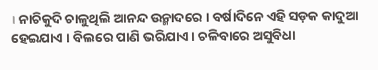। ନାଚିକୁଦି ଚାଳୁଥିଲି ଆନନ୍ଦ ଉନ୍ମାଦରେ । ବର୍ଷାଦିନେ ଏହି ସଡ଼କ କାଦୁଆ ହେଇଯାଏ । ବିଲରେ ପାଣି ଭରିଯାଏ। ଚଳିବାରେ ଅସୁବିଧା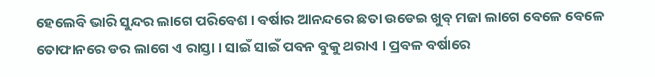ହେଲେବି ଭାରି ସୁନ୍ଦର ଲାଗେ ପରିବେଶ । ବର୍ଷାର ଆନନ୍ଦରେ ଛତା ଉଡେଇ ଖୁବ୍ ମଜା ଲାଗେ ବେଳେ ବେଳେ ତୋଫାନରେ ଡର ଲାଗେ ଏ ରାସ୍ତା । ସାଇଁ ସାଇଁ ପବନ ବୁକୁ ଥରାଏ । ପ୍ରବଳ ବର୍ଷାରେ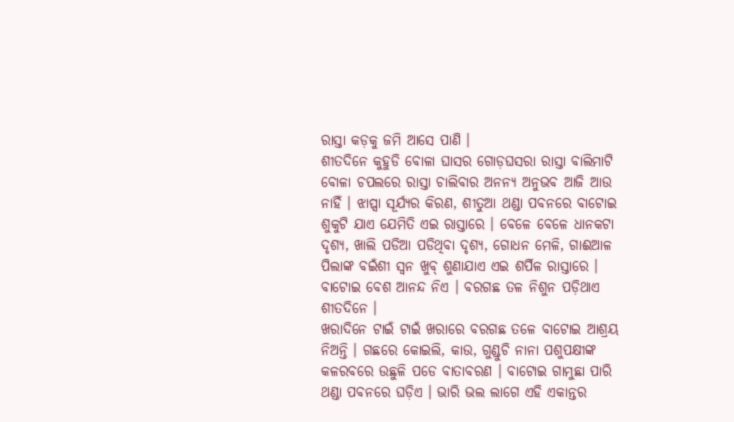ରାସ୍ତା କଡ଼କୁ ଜମି ଆସେ ପାଣି ।
ଶୀତଦିନେ କୁହୁଡି ବୋଳା ଘାସର ଗୋଡ଼ଘସରା ରାସ୍ତା ବାଲିମାଟି ବୋଳା ଚପଲରେ ରାସ୍ତା ଚାଲିବାର ଅନନ୍ୟ ଅନୁଭବ ଆଜି ଆଉ ନାହିଁ । ଝାପ୍ସା ସୂର୍ଯ୍ୟର କିରଣ, ଶୀତୁଆ ଥଣ୍ଡା ପବନରେ ବାଟୋଇ ଶୁକୁଟି ଯାଏ ଯେମିତି ଏଇ ରାସ୍ତାରେ । ବେଳେ ବେଳେ ଧାନକଟା ଦୃଶ୍ୟ, ଖାଲି ପଡିଆ ପଡିଥିବା ଦୃଶ୍ୟ, ଗୋଧନ ମେଳି, ଗାଈଆଳ ପିଲାଙ୍କ ବଇଁଶୀ ସ୍ୱନ ଖୁବ୍ ଶୁଣାଯାଏ ଏଇ ଶର୍ପିଳ ରାସ୍ତାରେ । ବାଟୋଇ ବେଶ ଆନନ୍ଦ ନିଏ । ବରଗଛ ତଳ ନିଶୁନ ପଡ଼ିଥାଏ ଶୀତଦିନେ ।
ଖରାଦିନେ ଟାଇଁ ଟାଇଁ ଖରାରେ ବରଗଛ ତଳେ ବାଟୋଇ ଆଶ୍ରୟ ନିଅନ୍ତି । ଗଛରେ କୋଇଲି, କାଉ, ଗୁଣ୍ଡୁଚି ନାନା ପଶୁପକ୍ଷୀଙ୍କ କଳରବରେ ଉଛୁଳି ପଡେ ବାତାବରଣ । ବାଟୋଇ ଗାମୁଛା ପାରି ଥଣ୍ଡା ପବନରେ ଘଡ଼ିଏ । ଭାରି ଭଲ ଲାଗେ ଏହି ଏକାନ୍ତର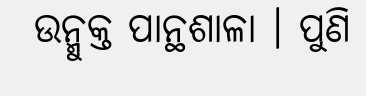ଉନ୍ମୁକ୍ତ ପାନ୍ଥଶାଳା । ପୁଣି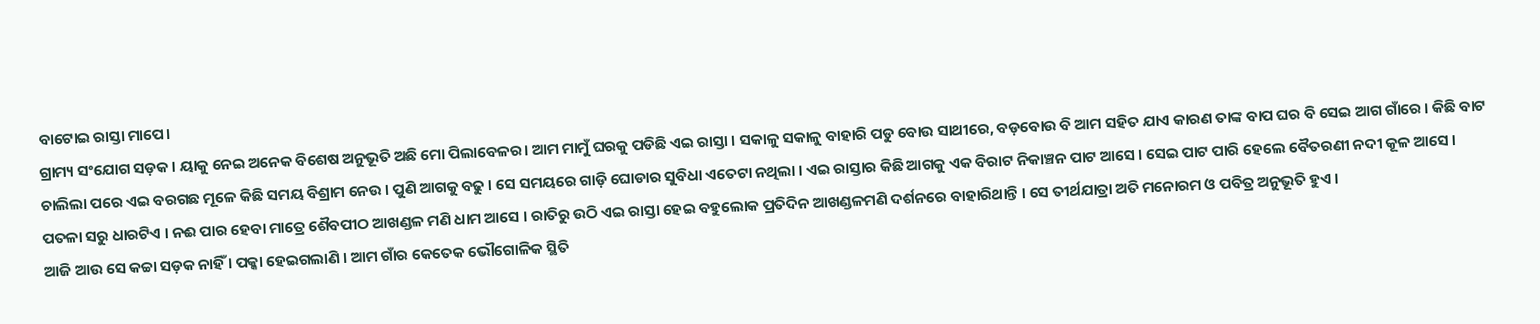ବାଟୋଇ ରାସ୍ତା ମାପେ।
ଗ୍ରାମ୍ୟ ସଂଯୋଗ ସଡ଼କ । ୟାକୁ ନେଇ ଅନେକ ବିଶେଷ ଅନୁଭୂତି ଅଛି ମୋ ପିଲାବେଳର। ଆମ ମାମୁଁ ଘରକୁ ପଡିଛି ଏଇ ରାସ୍ତା । ସକାଳୁ ସକାଳୁ ବାହାରି ପଡୁ ବୋଉ ସାଥୀରେ, ବଡ଼ବୋଉ ବି ଆମ ସହିତ ଯାଏ କାରଣ ତାଙ୍କ ବାପ ଘର ବି ସେଇ ଆଗ ଗାଁରେ । କିଛି ବାଟ ଚାଲିଲା ପରେ ଏଇ ବରଗଛ ମୂଳେ କିଛି ସମୟ ବିଶ୍ରାମ ନେଉ । ପୁଣି ଆଗକୁ ବଢୁ । ସେ ସମୟରେ ଗାଡ଼ି ଘୋଡାର ସୁବିଧା ଏତେଟା ନଥିଲା । ଏଇ ରାସ୍ତାର କିଛି ଆଗକୁ ଏକ ବିରାଟ ନିକାଞ୍ଚନ ପାଟ ଆସେ । ସେଇ ପାଟ ପାରି ହେଲେ ବୈତରଣୀ ନଦୀ କୂଳ ଆସେ । ପତଳା ସରୁ ଧାରଟିଏ । ନଈ ପାର ହେବା ମାତ୍ରେ ଶୈବପୀଠ ଆଖଣ୍ଡଳ ମଣି ଧାମ ଆସେ । ରାତିରୁ ଉଠି ଏଇ ରାସ୍ତା ହେଇ ବହୁଲୋକ ପ୍ରତିଦିନ ଆଖଣ୍ଡଳମଣି ଦର୍ଶନରେ ବାହାରିଥାନ୍ତି । ସେ ତୀର୍ଥଯାତ୍ରା ଅତି ମନୋରମ ଓ ପବିତ୍ର ଅନୁଭୂତି ହୁଏ ।
ଆଜି ଆଉ ସେ କଚ୍ଚା ସଡ଼କ ନାହିଁ । ପକ୍କା ହେଇଗଲାଣି । ଆମ ଗାଁର କେତେକ ଭୌଗୋଳିକ ସ୍ଥିତି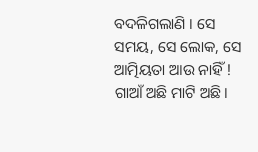ବଦଳିଗଲାଣି । ସେ ସମୟ, ସେ ଲୋକ, ସେ ଆତ୍ମିୟତା ଆଉ ନାହିଁ ! ଗାଆଁ ଅଛି ମାଟି ଅଛି।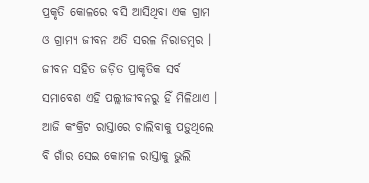ପ୍ରକୃତି କୋଳରେ ବସି ଆସିଥିବା ଏକ ଗ୍ରାମ ଓ ଗ୍ରାମ୍ୟ ଜୀବନ ଅତି ସରଳ ନିରାଡମ୍ବର । ଜୀବନ ସହିତ ଜଡ଼ିତ ପ୍ରାକୃତିକ ସର୍ବ ସମାବେଶ ଏହି ପଲ୍ଲୀଜୀବନରୁ ହିଁ ମିଳିଥାଏ । ଆଜି କଂକ୍ରିଟ ରାସ୍ତାରେ ଚାଲିବାକୁ ପଡ଼ୁଥିଲେ ବି ଗାଁର ସେଇ କୋମଳ ରାସ୍ତାକୁ ଭୁଲି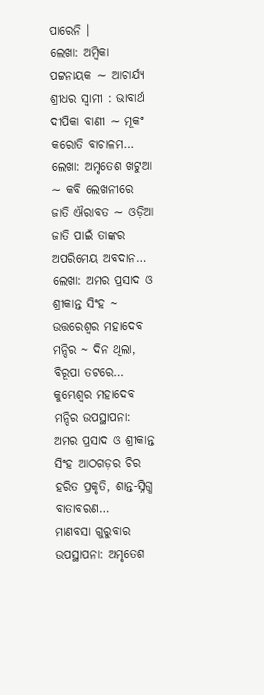ପାରେନି ।
ଲେଖା: ଅମ୍ବିକା ପଟ୍ଟନାୟକ ∼ ଆଚାର୍ଯ୍ୟ ଶ୍ରୀଧର ସ୍ୱାମୀ : ଭାବାର୍ଥ ଦୀପିକା ବାଣୀ ∼ ମୂକଂ କରୋତି ବାଚାଳମ…
ଲେଖା: ଅମୃତେଶ ଖଟୁଆ ∼ କବି ଲେଖନୀରେ ଜାତି ଐରାବତ ∼ ଓଡ଼ିଆ ଜାତି ପାଇଁ ତାଙ୍କର ଅପରିମେୟ ଅବଦାନ…
ଲେଖା: ଅମର ପ୍ରସାଦ ଓ ଶ୍ରୀକାନ୍ତ ସିଂହ ~ ଉତ୍ତରେଶ୍ଵର ମହାଦେବ ମନ୍ଦିର ~ ଦିନ ଥିଲା, ବିରୂପା ତଟରେ…
କୁମ୍ଭେଶ୍ୱର ମହାଦେବ ମନ୍ଦିର ଉପସ୍ଥାପନା: ଅମର ପ୍ରସାଦ ଓ ଶ୍ରୀକାନ୍ତ ସିଂହ ଆଠଗଡ଼ର ଚିର ହରିତ ପ୍ରକୃତି, ଶାନ୍ତ-ସ୍ନିଗ୍ଧ ବାତାବରଣ…
ମାଣବସା ଗୁରୁବାର ଉପସ୍ଥାପନା: ଅମୃତେଶ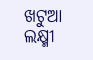ଖଟୁଆ ଲକ୍ଷ୍ମୀ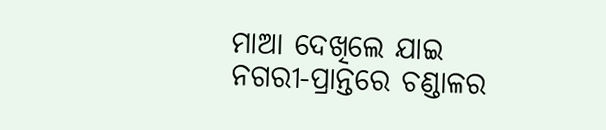ମାଆ ଦେଖିଲେ ଯାଇ ନଗରୀ-ପ୍ରାନ୍ତରେ ଚଣ୍ଡାଳର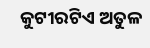କୁଟୀରଟିଏ ଅତୁଳ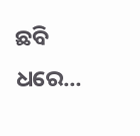ଛବି ଧରେ…